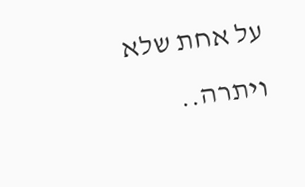על אחת שלא ויתרה..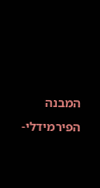המבנה הפירמידלי-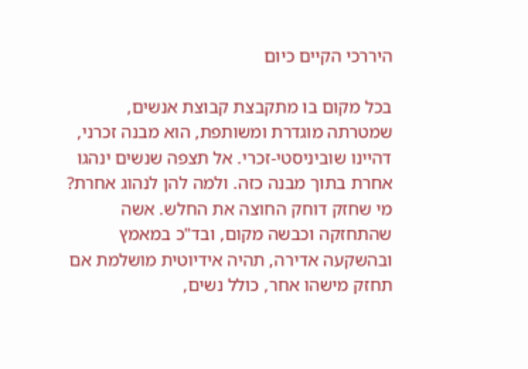היררכי הקיים כיום

בכל מקום בו מתקבצת קבוצת אנשים, שמטרתה מוגדרת ומשותפת, הוא מבנה זכרני, דהיינו שוביניסטי-זכרי. אל תצפה שנשים ינהגו אחרת בתוך מבנה כזה. ולמה להן לנהוג אחרת? מי שחזק דוחק החוצה את החלש. אשה שהתחזקה וכבשה מקום, ובד"כ במאמץ ובהשקעה אדירה, תהיה אידיוטית מושלמת אם תחזק מישהו אחר, כולל נשים,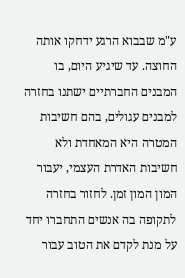ע"מ שבבוא הרגע ידחקו אותה החוצה. עד שיגיע היום, בו המבנים החברתיים ישתנו בחזרה למבנים עגולים, בהם חשיבות המטרה היא המאחדת ולא חשיבות האדרת העצמי, יעבור המון המון זמן. לחזור בחזרה לתקופה בה אנשים התחברו יחד על מנת לקדם את הטוב עבור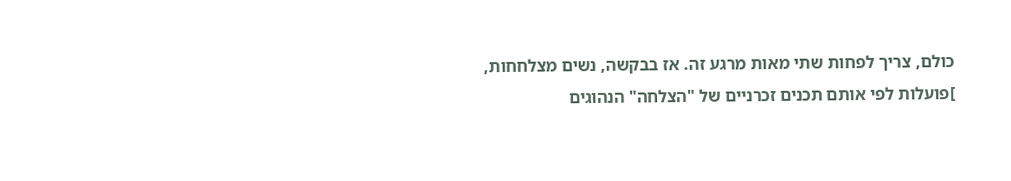כולם, צריך לפחות שתי מאות מרגע זה. אז בבקשה, נשים מצלחחות, ]פועלות לפי אותם תכנים זכרניים של "הצלחה" הנהוגים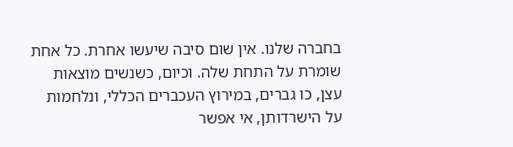בחברה שלנו. אין שום סיבה שיעשו אחרת. כל אחת שומרת על התחת שלה. וכיום, כשנשים מוצאות עצן, כו גברים, במירוץ העכברים הכללי, ונלחמות על הישרדותן, אי אפשר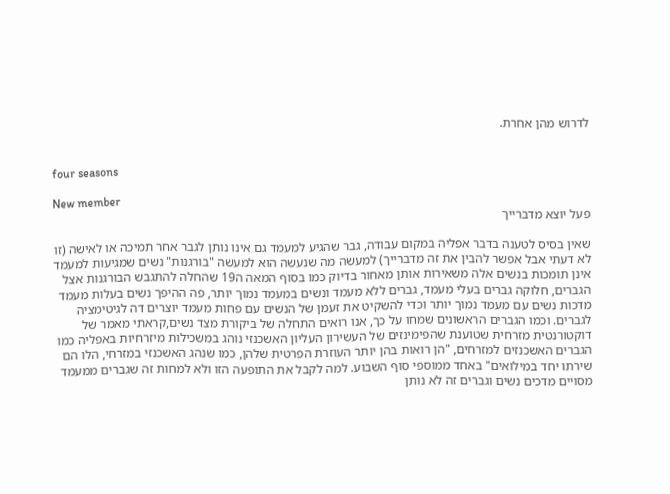לדרוש מהן אחרת.


four seasons

New member
פעל יוצא מדברייך

שאין בסיס לטענה בדבר אפליה במקום עבודה, גבר שהגיע למעמד גם אינו נותן לגבר אחר תמיכה או לאישה (זו לא דעתי אבל אפשר להבין את זה מדברייך) למעשה מה שנעשה הוא למעשה "בורגנות" נשים שמגיעות למעמד אינן תומכות בנשים אלה משאירות אותן מאחור בדיוק כמו בסוף המאה ה19 שהחלה להתגבש הבורגנות אצל הגברים, חלוקה גברים בעלי מעמד, גברים ללא מעמד ונשים במעמד נמוך יותר, פה ההיפך נשים בעלות מעמד מדכות נשים עם מעמד נמוך יותר וכדי להשקיט את זעמן של הנשים עם פחות מעמד יוצרים דה לגיטימציה לגברים. וכמו הגברים הראשונים שמחו על כך, אנו רואים התחלה של ביקורת מצד נשים,קראתי מאמר של דוקטורנטית מזרחית שטוענת שהפימינזים של העשירון העליון האשכנזי נוהג במשכילות מיזרחיות באפליה כמו הגברים האשכנזים למזרחים, "הן רואות בהן יותר העוזרת הפרטית שלהן, כמו שנהג האשכנזי במזרחי, הלו הם שירתו יחד במילואים" באחד ממוספי סוף השבוע. למה לקבל את התופעה הזו ולא למחות זה שגברים ממעמד מסויים מדכים נשים וגברים זה לא נותן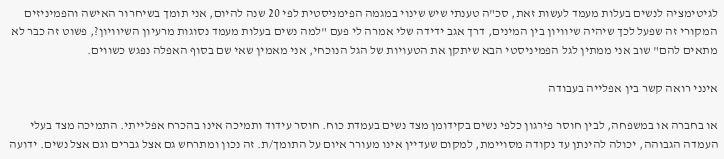לגיטימציה לנשים בעלות מעמד לעשות זאת, סכ"ה טענתי שיש שינוי במגמה הפימניסטית לפי 20 שנה להיום, אני תומך בשיחרור האישה והפמיניזים המקורי זה שפעל לכך שיהיה שיוויון בין המינים, דרך אגב ידידה שלי אמרה לי פעם "למה נשים בעלות מעמד נסוגות מרעיון השיוויון?, פשוט זה כבר לא מתאים להם" שוב אני ממתין לגל הפמיניסטי הבא שיתקן את הטעויות של הגל הנוכחי, אני מאמין שאי שם בסוף האפלה נפגש כשווים.

אינני רואה קשר בין אפלייה בעבודה

או בחברה או במשפחה, לבין חוסר פירגון כלפי נשים בקידומן מצד נשים בעמדת כוח. חוסר עידוד ותמיכה אינו בהכרח אפלייתי. התמיכה מצד בעלי העמדה הגבוהה, יכולה להינתן עד נקודה מסויימת, למקום שעדיין אינו מעורר איום על התומך/ת. זה נכון ומתרחש גם אצל גברים וגם אצל נשים. ידועה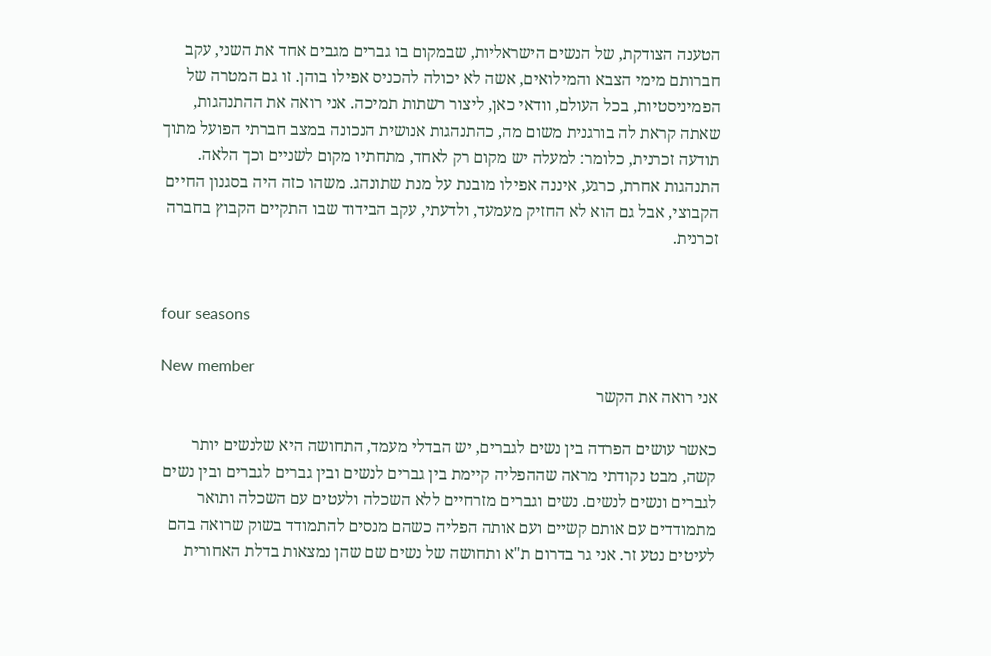הטענה הצודקת, של הנשים הישראליות, שבמקום בו גברים מגבים אחד את השני, עקב חברותם מימי הצבא והמילואים, אשה לא יכולה להכניס אפילו בוהן. זו גם המטרה של הפמיניסטיות, בכל העולם, וודאי כאן, ליצור רשתות תמיכה. אני רואה את ההתנהגות, שאתה קראת לה בורגנית משום מה, כהתנהגות אנושית הנכונה במצב חברתי הפועל מתוך תודעה זכרנית, כלומר: למעלה יש מקום רק לאחד, מתחתיו מקום לשניים וכך הלאה. התנהגות אחרת, כרגע, איננה אפילו מובנת על מנת שתונהג. משהו כזה היה בסגנון החיים הקבוצי, אבל גם הוא לא החזיק מעמעד, ולדעתי, עקב הבידוד שבו התקיים הקבוץ בחברה זכרנית.


four seasons

New member
אני רואה את הקשר

כאשר עושים הפרדה בין נשים לגברים, יש הבדלי מעמד, התחושה היא שלנשים יותר קשה, מבט נקודתי מראה שההפליה קיימת בין גברים לנשים ובין גברים לגברים ובין נשים לגברים ונשים לנשים. נשים וגברים מזרחיים ללא השכלה ולעטים עם השכלה ותואר מתמודדים עם אותם קשיים ועם אותה הפליה כשהם מנסים להתמודד בשוק שרואה בהם לעיטים נטע זר. אני גר בדרום ת"א ותחושה של נשים שם שהן נמצאות בדלת האחורית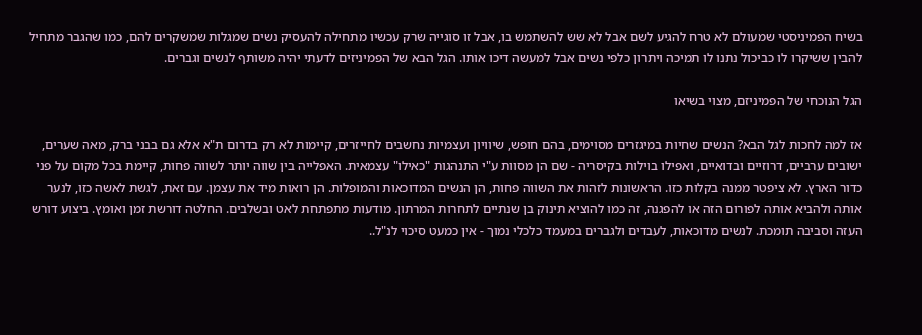בשיח הפמיניסטי שמעולם לא טרח להגיע לשם אבל לא שש להשתמש בו, אבל זו סוגייה שרק עכשיו מתחילה להעסיק נשים שמגלות שמשקרים להם, כמו שהגבר מתחיל להבין ששיקרו לו כביכול נתנו לו תמיכה ויתרון כלפי נשים אבל למעשה דיכו אותו. הגל הבא של הפמיניזים לדעתי יהיה משותף לנשים וגברים.

הגל הנוכחי של הפמיניזם, מצוי בשיאו

אז למה לחכות לגל הבא? הנשים שחיות במיגזרים מסוימים, בהם חופש, שיוויון ועצמיות נחשבים לחייזרים, קיימות לא רק בדרום ת"א אלא גם בבני ברק, מאה שערים, ישובים ערביים, דרוזיים ובדואיים, ואפילו בוילות בקיסריה - שם הן מסוות ע"י התנהגות "כאילו" עצמאית. האפלייה בין שווה יותר לשווה פחות, קיימת בכל מקום על פני כדור הארץ. לא ציפטר ממנה בקלות כזו. הראשונות לזהות את השווה פחות, הן הנשים המדוכאות והמופלות. הן רואות מיד את עצמן. עם זאת, לגשת לאשה כזו, לנער אותה ולהביא אותה לפורום הזה או להפגנה, זה כמו להוציא תינוק בן שנתיים לתחרות המרתון. מודעות מתפתחת לאט ובשלבים. החלטה דורשת זמן ואומץ. ביצוע דורש העזה וסביבה תומכת. לנשים מדוכאות, לעבדים ולגברים במעמד כלכלי נמוך - אין כמעט סיכוי לנ"ל..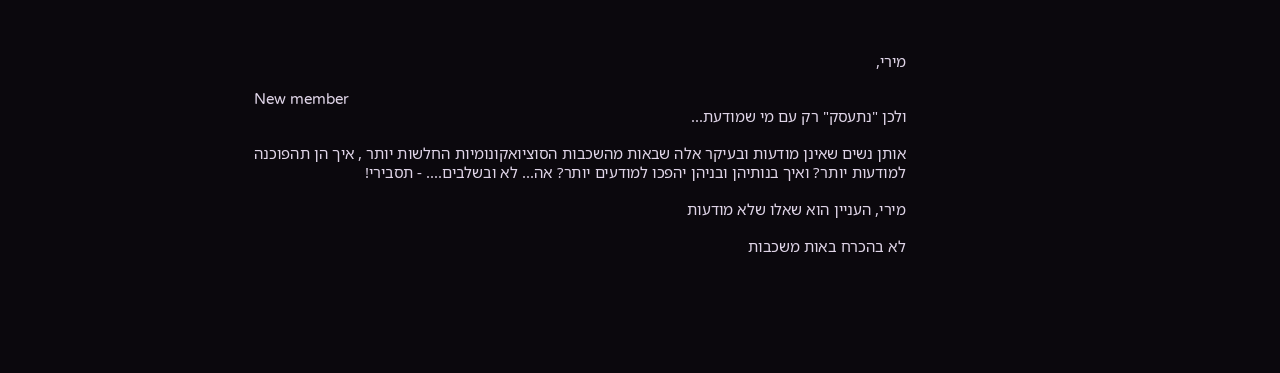מירי,

New member
ולכן "נתעסק" רק עם מי שמודעת...

אותן נשים שאינן מודעות ובעיקר אלה שבאות מהשכבות הסוציואקונומיות החלשות יותר , איך הן תהפוכנה למודעות יותר? ואיך בנותיהן ובניהן יהפכו למודעים יותר? אה... לא ובשלבים.... - תסבירי!

מירי, העניין הוא שאלו שלא מודעות

לא בהכרח באות משכבות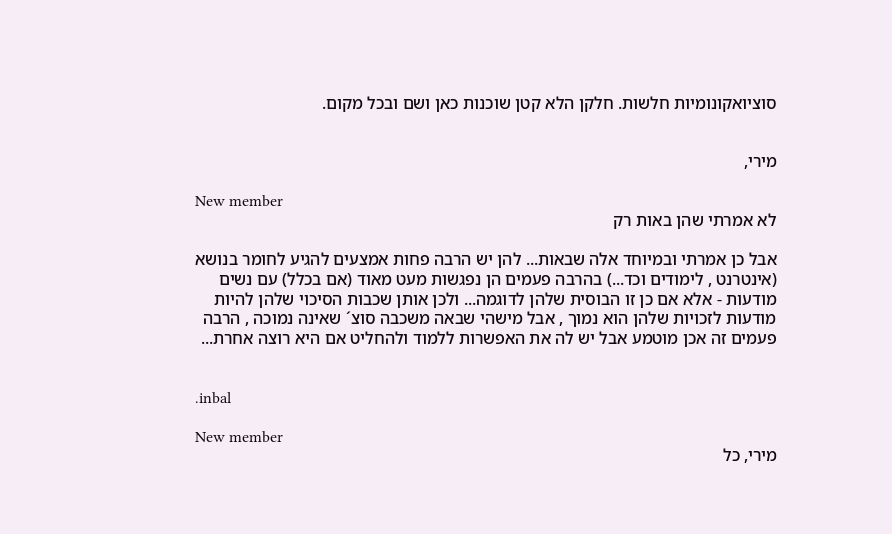סוציואקונומיות חלשות. חלקן הלא קטן שוכנות כאן ושם ובכל מקום.


מירי,

New member
לא אמרתי שהן באות רק

אבל כן אמרתי ובמיוחד אלה שבאות... להן יש הרבה פחות אמצעים להגיע לחומר בנושא (אינטרנט , לימודים וכד...) בהרבה פעמים הן נפגשות מעט מאוד (אם בכלל) עם נשים מודעות - אלא אם כן זו הבוסית שלהן לדוגמה... ולכן אותן שכבות הסיכוי שלהן להיות מודעות לזכויות שלהן הוא נמוך , אבל מישהי שבאה משכבה סוצ´ שאינה נמוכה , הרבה פעמים זה אכן מוטמע אבל יש לה את האפשרות ללמוד ולהחליט אם היא רוצה אחרת...


.inbal

New member
מירי, כל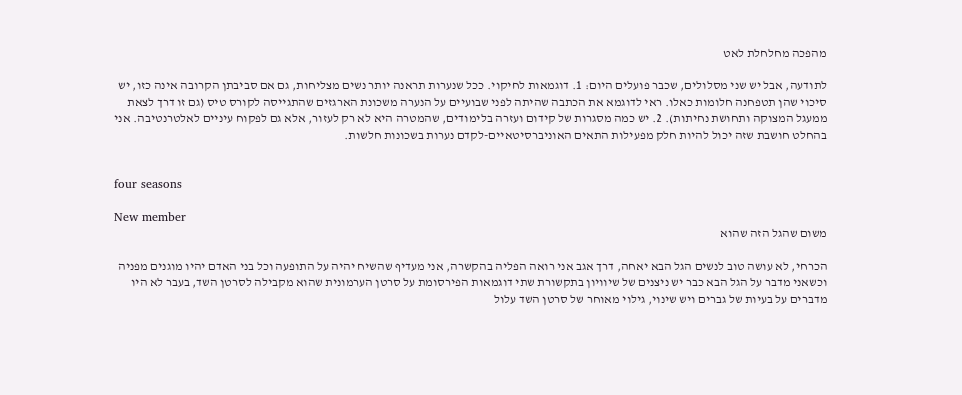מהפכה מחלחלת לאט

לתודעה, אבל יש שני מסלולים, שכבר פועלים היום: 1. דוגמאות לחיקוי. ככל שנערות תראנה יותר נשים מצליחות, גם אם סביבתן הקרובה אינה כזו, יש סיכוי שהן תטפחנה חלומות כאלו. ראי לדוגמא את הכתבה שהיתה לפני שבועיים על הנערה משכונת הארגזים שהתגייסה לקורס טיס (גם זו דרך לצאת ממעגל המצוקה ותחושת נחיתות). 2. יש כמה מסגרות של קידום ועזרה בלימודים, שהמטרה היא לא רק לעזור, אלא גם לפקוח עיניים לאלטרנטיבה. אני בהחלט חושבת שזה יכול להיות חלק מפעילות התאים האוניברסיטאיים-לקדם נערות בשכונות חלשות.


four seasons

New member
משום שהגל הזה שהוא

הכרחי, לא עושה טוב לנשים הגל הבא יאחה, דרך אגב אני רואה הפליה בהקשרה, אני מעדיף שהשיח יהיה על התופעה וכל בני האדם יהיו מוגנים מפניה וכשאני מדבר על הגל הבא כבר יש ניצנים של שיוויון בתקשורת שתי דוגמאות הפירסומת על סרטן הערמונית שהוא מקבילה לסרטן השד, בעבר לא היו מדברים על בעיות של גברים ויש שינוי, גילוי מאוחר של סרטן השד עלול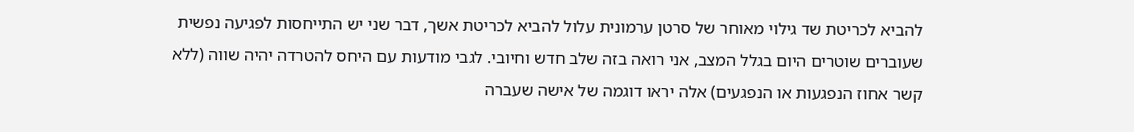להביא לכריטת שד גילוי מאוחר של סרטן ערמונית עלול להביא לכריטת אשך, דבר שני יש התייחסות לפגיעה נפשית שעוברים שוטרים היום בגלל המצב, אני רואה בזה שלב חדש וחיובי. לגבי מודעות עם היחס להטרדה יהיה שווה (ללא קשר אחוז הנפגעות או הנפגעים) אלה יראו דוגמה של אישה שעברה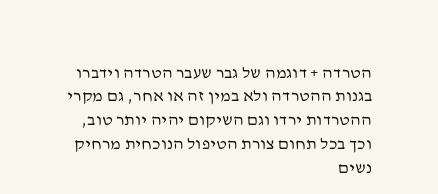הטרדה + דוגמה של גבר שעבר הטרדה וידברו בגנות ההטרדה ולא במין זה או אחר, גם מקרי ההטרדות ירדו וגם השיקום יהיה יותר טוב, וכך בכל תחום צורת הטיפול הנוכחית מרחיק נשים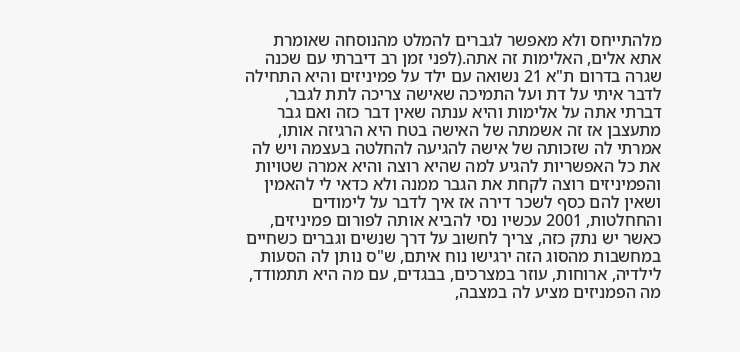מלהתייחס ולא מאפשר לגברים להמלט מהנוסחה שאומרת אתא אלים, האלימות זה אתה.(לפני זמן רב דיברתי עם שכנה שגרה בדרום ת"א 21 נשואה עם ילד על פמיניזים והיא התחילה לדבר איתי על דת ועל התמיכה שאישה צריכה לתת לגבר, דברתי אתה על אלימות והיא ענתה שאין דבר כזה ואם גבר מתעצבן אז זה אשמתה של האישה בטח היא הרגיזה אותו, אמרתי לה שזכותה של אישה להגיעה להחלטה בעצמה ויש לה את כל האפשריות להגיע למה שהיא רוצה והיא אמרה שטויות והפמיניזים רוצה לקחת את הגבר ממנה ולא כדאי לי להאמין ושאין להם כסף לשכר דירה אז איך לדבר על לימודים והחחלטות, 2001 עכשיו נסי להביא אותה לפורום פמיניזים, כאשר יש נתק כזה, צריך לחשוב על דרך שנשים וגברים כשחיים במחשבות מהסוג הזה ירגישו נוח איתם, ש"ס נותן לה הסעות לילדיה, ארוחות, עוזר במצרכים, בבגדים, עם מה היא תתמודד, מה הפמניזים מציע לה במצבה,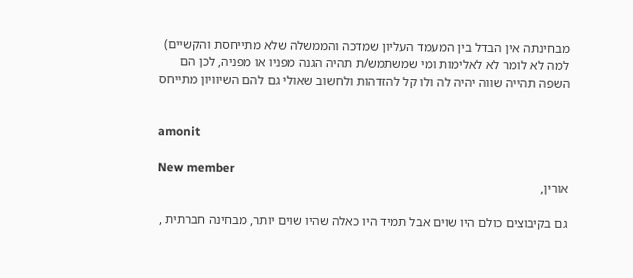מבחינתה אין הבדל בין המעמד העליון שמדכה והממשלה שלא מתייחסת והקשיים) למה לא לומר לא לאלימות ומי שמשתמש/ת תהיה הגנה מפניו או מפניה, לכן הם השפה תהייה שווה יהיה לה ולו קל להזדהות ולחשוב שאולי גם להם השיוויון מתייחס


amonit

New member
אורין,

גם בקיבוצים כולם היו שוים אבל תמיד היו כאלה שהיו שוים יותר, מבחינה חברתית ,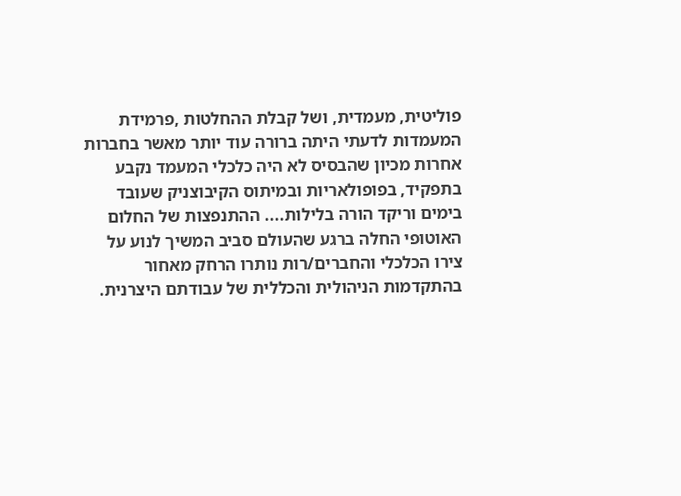פוליטית, מעמדית, ושל קבלת ההחלטות ,פרמידת המעמדות לדעתי היתה ברורה עוד יותר מאשר בחברות אחרות מכיון שהבסיס לא היה כלכלי המעמד נקבע בתפקיד, בפופולאריות ובמיתוס הקיבוצניק שעובד בימים וריקד הורה בלילות.... ההתנפצות של החלום האוטופי החלה ברגע שהעולם סביב המשיך לנוע על צירו הכלכלי והחברים/רות נותרו הרחק מאחור בהתקדמות הניהולית והכללית של עבודתם היצרנית.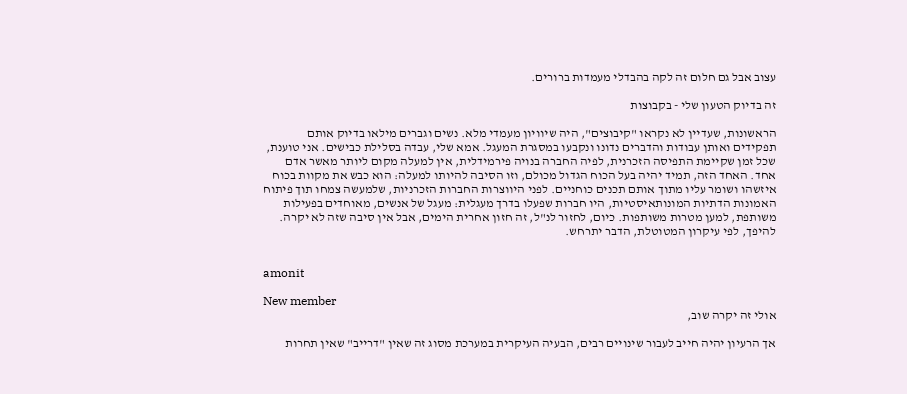עצוב אבל גם חלום זה לקה בהבדלי מעמדות ברורים.

זה בדיוק הטעון שלי - בקבוצות

הראשונות, שעדיין לא נקראו "קיבוצים", היה שיוויון מעמדי מלא. נשים וגברים מילאו בדיוק אותם תפקידים ואותן עבודות והדברים נדונו ונקבעו במסגרת המעגל. אמא שלי, עבדה בסלילת כבישים. אני טוענת, שכל זמן שקיימת התפיסה הזכרנית, לפיה החברה בנויה פירמידלית, אין למעלה מקום ליותר מאשר אדם אחד. האחד הזה, תמיד יהיה בעל הכוח הגדול מכולם, וזו הסיבה להיותו למעלה: הוא כבש את מקוות בכוח איזשהו ושומר עליו מתוך אותם תכנים כוחניים. לפני היווצרות החברות הזכרניות, שלמעשה צמחו תוך פיתוח האמונות הדתיות המונותאיסטיות, היו חברות שפעלו בדרך מעגלית: מעגל של אנשים, מאוחדים בפעילות משותפת, למען מטרות משותפות. כיום, לחזור לנ"ל, זה חזון אחרית הימים, אבל אין סיבה שזה לא יקרה. להיפך, לפי עיקרון המטוטלת, הדבר יתרחש.


amonit

New member
אולי זה יקרה שוב,

אך הרעיון יהיה חייב לעבור שינויים רבים, הבעיה העיקרית במערכת מסוג זה שאין "דרייב" שאין תחרות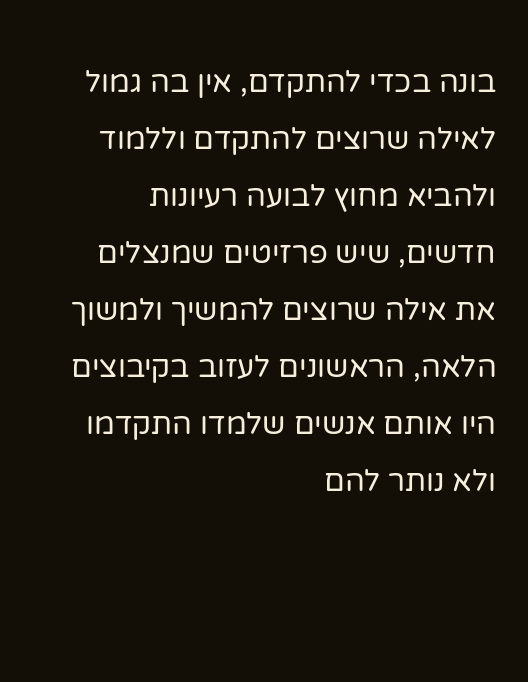בונה בכדי להתקדם, אין בה גמול לאילה שרוצים להתקדם וללמוד ולהביא מחוץ לבועה רעיונות חדשים, שיש פרזיטים שמנצלים את אילה שרוצים להמשיך ולמשוך הלאה, הראשונים לעזוב בקיבוצים היו אותם אנשים שלמדו התקדמו ולא נותר להם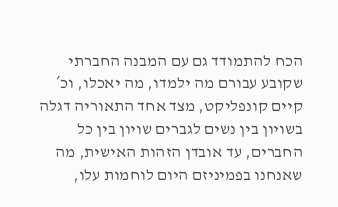הכח להתמודד גם עם המבנה החברתי שקובע עבורם מה ילמדו, מה יאכלו, וכ´ קיים קונפליקט, מצד אחד התאוריה דגלה בשויון בין נשים לגברים שויון בין כל החברים, עד אובדן הזהות האישית, מה שאנחנו בפמיניזם היום לוחמות עלו,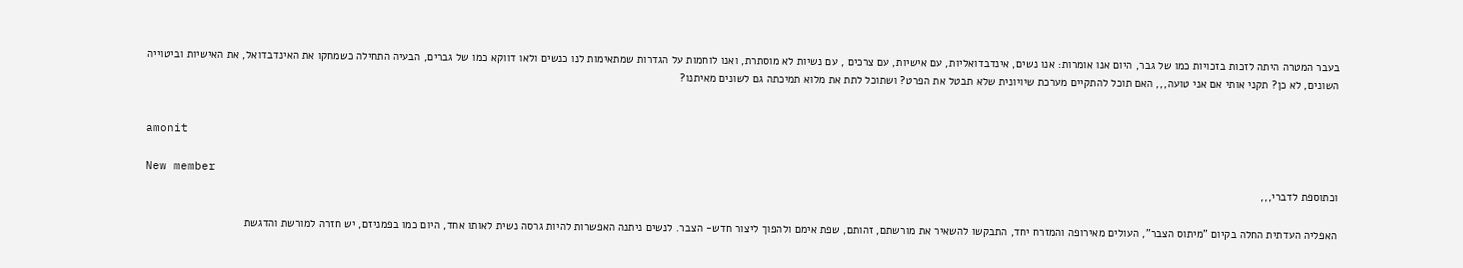בעבר המטרה היתה לזכות בזכויות כמו של גבר, היום אנו אומרות: אנו נשים, אינדבדואליות, עם אישיות, עם צרכים , עם נשיות לא מוסתרת, ואנו לוחמות על הגדרות שמתאימות לנו כנשים ולאו דווקא כמו של גברים, הבעיה התחילה כשמחקו את האינדבדואל, את האישיות וביטוייה השונים, לא כן? תקני אותי אם אני טועה,,, האם תוכל להתקיים מערכת שיויונית שלא תבטל את הפרט? ושתוכל לתת את מלוא תמיכתה גם לשונים מאיתנו?


amonit

New member
וכתוספת לדברי,,,

האפליה העדתית החלה בקיום "מיתוס הצבר", העולים מאירופה והמזרח יחד, התבקשו להשאיר את מורשתם, זהותם, שפת אימם ולהפוך ליצור חדש- הצבר. לנשים ניתנה האפשרות להיות גרסה נשית לאותו אחד, היום כמו בפמניזם, יש חזרה למורשת והדגשת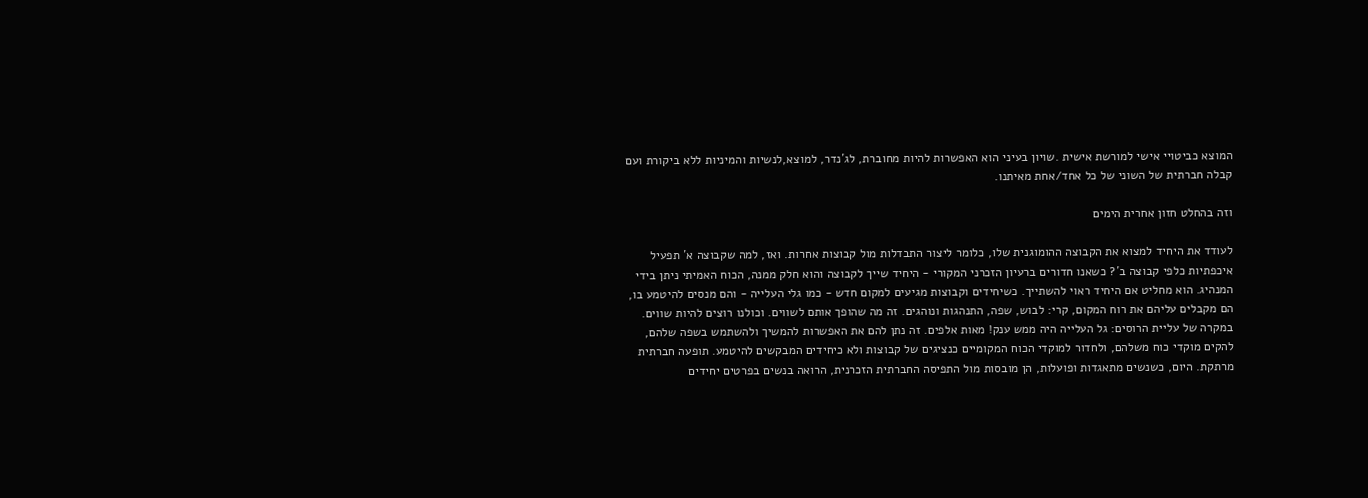המוצא כביטויי אישי למורשת אישית .שויון בעיני הוא האפשרות להיות מחוברת, לג´נדר, למוצא,לנשיות והמיניות ללא ביקורת ועם קבלה חברתית של השוני של כל אחד/אחת מאיתנו.

וזה בהחלט חזון אחרית הימים

לעודד את היחיד למצוא את הקבוצה ההומוגנית שלו, כלומר ליצור התבדלות מול קבוצות אחרות. ואז, למה שקבוצה א´ תפעיל איכפתיות כלפי קבוצה ב´? כשאנו חדורים ברעיון הזכרני המקורי - היחיד שייך לקבוצה והוא חלק ממנה, הכוח האמיתי ניתן בידי המנהיג. הוא מחליט אם היחיד ראוי להשתייך. כשיחידים וקבוצות מגיעים למקום חדש - כמו גלי העלייה - והם מנסים להיטמע בו, הם מקבלים עליהם את רוח המקום, קרי: לבוש, שפה, התנהגות ונוהגים. זה מה שהופך אותם לשווים. וכולנו רוצים להיות שווים. במקרה של עליית הרוסים: גל העלייה היה ממש ענק! מאות אלפים. זה נתן להם את האפשרות להמשיך ולהשתמש בשפה שלהם, להקים מוקדי כוח משלהם, ולחדור למוקדי הכוח המקומיים כנציגים של קבוצות ולא כיחידים המבקשים להיטמע. תופעה חברתית מרתקת. היום, כשנשים מתאגדות ופועלות, הן מובסות מול התפיסה החברתית הזכרנית, הרואה בנשים בפרטים יחידים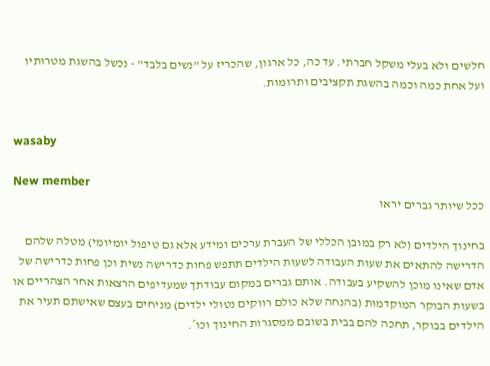חלשים ולא בעלי משקל חברתי. עד כה, כל ארגון, שהכריז על "נשים בלבד" - נכשל בהשגת מטרותיו ועל אחת כמה וכמה בהשגת תקציבים ותרומות.


wasaby

New member
ככל שיותר גברים יראו

בחינוך הילדים (לא רק במובן הכללי של העברת ערכים ומידע אלא גם טיפול יומיומי) מטלה שלהם הדרישה להתאים את שעות העבודה לשעות הילדים תתפש פחות כדרישה נשית וכן פחות כדרישה של אדם שאינו מוכן להשקיע בעבודה. אותם גברים במקום עבודתך שמעדיפים הרצאות אחר הצהריים או בשעות הבוקר המוקדמות (בהנחה שלא כולם רווקים נטולי ילדים) מניחים בעצם שאישתם תעיר את הילדים בבוקר, תחכה להם בבית בשובם ממסגרות החינוך וכו´.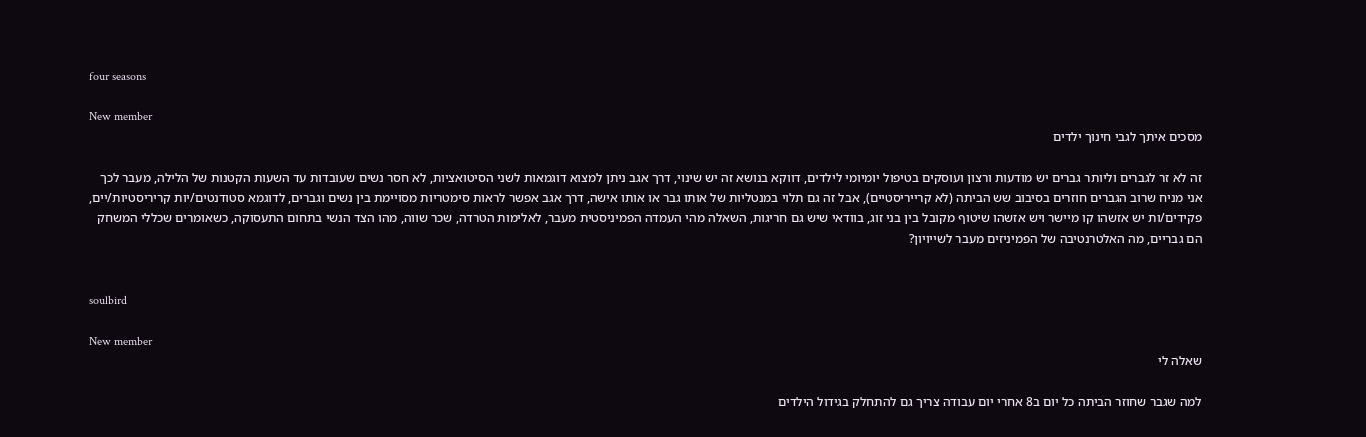four seasons

New member
מסכים איתך לגבי חינוך ילדים

זה לא זר לגברים וליותר גברים יש מודעות ורצון ועוסקים בטיפול יומיומי לילדים, דווקא בנושא זה יש שינוי, דרך אגב ניתן למצוא דוגמאות לשני הסיטואציות, לא חסר נשים שעובדות עד השעות הקטנות של הלילה, מעבר לכך אני מניח שרוב הגברים חוזרים בסיבוב שש הביתה (לא קרייריסטיים), אבל זה גם תלוי במנטליות של אותו גבר או אותו אישה, דרך אגב אפשר לראות סימטריות מסויימת בין נשים וגברים, לדוגמא סטודנטים/יות קריריסטיות/יים, פקידים/ות יש אזשהו קו מיישר ויש אזשהו שיטוף מקובל בין בני זוג, בוודאי שיש גם חריגות, השאלה מהי העמדה הפמיניסטית מעבר, לאלימות הטרדה, שכר שווה, מהו הצד הנשי בתחום התעסוקה, כשאומרים שכללי המשחק הם גבריים, מה האלטרנטיבה של הפמיניזים מעבר לשייויון?


soulbird

New member
שאלה לי

למה שגבר שחוזר הביתה כל יום ב8 אחרי יום עבודה צריך גם להתחלק בגידול הילדים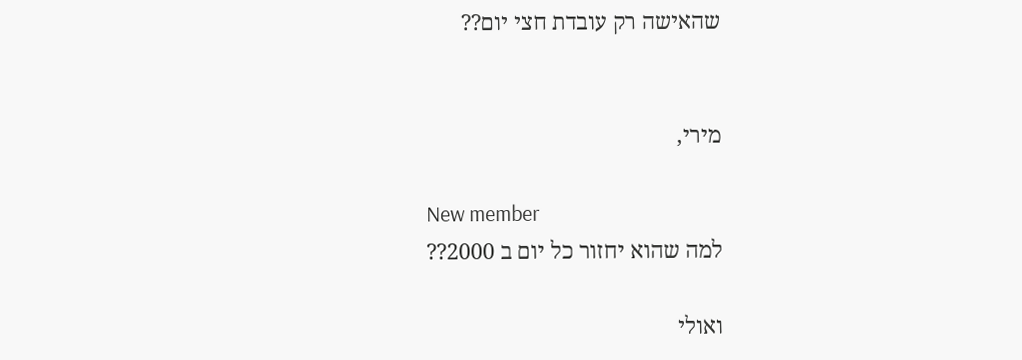שהאישה רק עובדת חצי יום??


מירי,

New member
למה שהוא יחזור כל יום ב 2000??

ואולי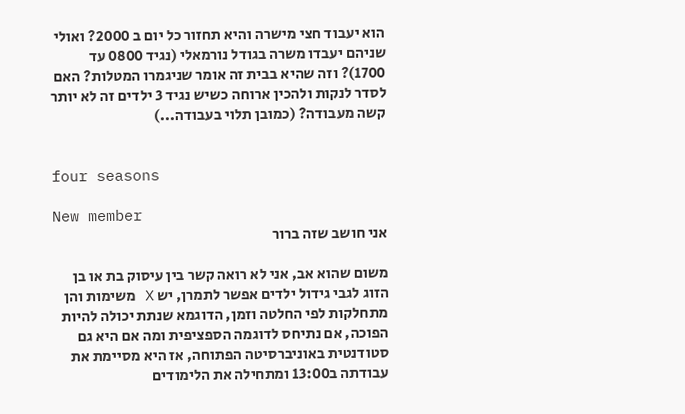הוא יעבוד חצי מישרה והיא תחזור כל יום ב 2000? ואולי שניהם יעבדו משרה בגודל נורמאלי (נגיד 0800 עד 1700)? וזה שהיא בבית זה אומר שניגמרו המטלות? האם לסדר לנקות ולהכין ארוחה כשיש נגיד 3 ילדים זה לא יותר קשה מעבודה? (כמובן תלוי בעבודה...)


four seasons

New member
אני חושב שזה ברור

משום שהוא אב, אני לא רואה קשר בין עיסוק בת או בן הזוג לגבי גידול ילדים אפשר לתמרן, יש X משימות והן מתחלקות לפי החלטה וזמן, הדוגמא שנתת יכולה להיות הפוכה, אם נתיחס לדוגמה הספציפית ומה אם היא גם סטודנטית באוניברסיטה הפתוחה, אז היא מסיימת את עבודתה ב13:00 ומתחילה את הלימודים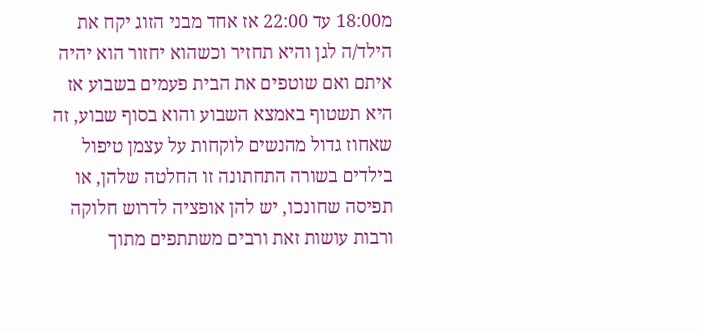מ18:00 עד 22:00 אז אחד מבני הזוג יקח את הילד/ה לגן והיא תחזיר וכשהוא יחזור הוא יהיה איתם ואם שוטפים את הבית פעמים בשבוע אז היא תשטוף באמצא השבוע והוא בסוף שבוע, זה שאחוז גדול מהנשים לוקחות על עצמן טיפול בילדים בשורה התחתונה זו החלטה שלהן, או תפיסה שחונכו, יש להן אופציה לדרוש חלוקה ורבות עושות זאת ורבים משתתפים מתוך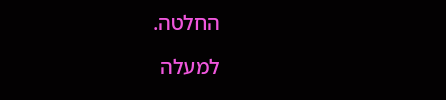החלטה.

למעלה